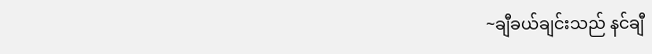~ချီခယ်ချင်းသည် နင်ချီ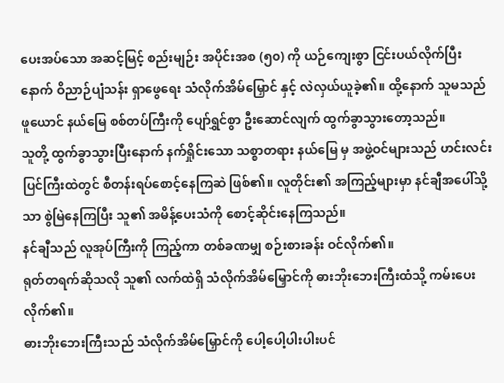ပေးအပ်သော အဆင့်မြင့် စည်းမျဉ်း အပိုင်းအစ (၅၀) ကို ယဉ်ကျေးစွာ ငြင်းပယ်လိုက်ပြီးနောက် ဝိညာဉ်ပျံသန်း ရှာဖွေရေး သံလိုက်အိမ်မြှောင် နှင့် လဲလှယ်ယူခဲ့၏။ ထို့နောက် သူမသည် ဖူယောင် နယ်မြေ စစ်တပ်ကြီးကို ပျော်ရွှင်စွာ ဦးဆောင်လျက် ထွက်ခွာသွားတော့သည်။
သူတို့ ထွက်ခွာသွားပြီးနောက် နက်ရှိုင်းသော သစ္စာတရား နယ်မြေ မှ အဖွဲ့ဝင်များသည် ဟင်းလင်းပြင်ကြီးထဲတွင် စီတန်းရပ်စောင့်နေကြဆဲ ဖြစ်၏။ လူတိုင်း၏ အကြည့်များမှာ နင်ချီအပေါ်သို့သာ စွဲမြဲနေကြပြီး သူ၏ အမိန့်ပေးသံကို စောင့်ဆိုင်းနေကြသည်။
နင်ချီသည် လူအုပ်ကြီးကို ကြည့်ကာ တစ်ခဏမျှ စဉ်းစားခန်း ဝင်လိုက်၏။
ရုတ်တရက်ဆိုသလို သူ၏ လက်ထဲရှိ သံလိုက်အိမ်မြှောင်ကို ဓားဘိုးဘေးကြီးထံသို့ ကမ်းပေးလိုက်၏။
ဓားဘိုးဘေးကြီးသည် သံလိုက်အိမ်မြှောင်ကို ပေါ့ပေါ့ပါးပါးပင်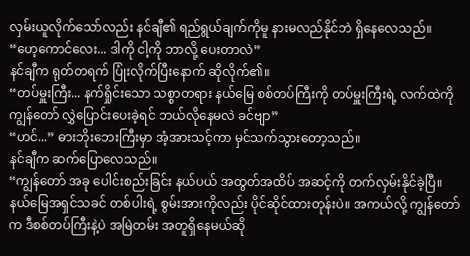လှမ်းယူလိုက်သော်လည်း နင်ချီ၏ ရည်ရွယ်ချက်ကိုမူ နားမလည်နိုင်ဘဲ ရှိနေလေသည်။
“ဟေ့ကောင်လေး... ဒါကို ငါ့ကို ဘာလို့ ပေးတာလဲ”
နင်ချီက ရုတ်တရက် ပြုံးလိုက်ပြီးနောက် ဆိုလိုက်၏။
“တပ်မှူးကြီး... နက်ရှိုင်းသော သစ္စာတရား နယ်မြေ စစ်တပ်ကြီးကို တပ်မှူးကြီးရဲ့ လက်ထဲကို ကျွန်တော် လွှဲပြောင်းပေးခဲ့ရင် ဘယ်လိုနေမလဲ ခင်ဗျာ”
“ဟင်...” ဓားဘိုးဘေးကြီးမှာ အံ့အားသင့်ကာ မှင်သက်သွားတော့သည်။
နင်ချီက ဆက်ပြောလေသည်။
“ကျွန်တော် အခု ပေါင်းစည်းခြင်း နယ်ပယ် အထွတ်အထိပ် အဆင့်ကို တက်လှမ်းနိုင်ခဲ့ပြီ။ နယ်မြေအရှင်သခင် တစ်ပါးရဲ့ စွမ်းအားကိုလည်း ပိုင်ဆိုင်ထားတုန်းပဲ။ အကယ်လို့ ကျွန်တော်က ဒီစစ်တပ်ကြီးနဲ့ပဲ အမြဲတမ်း အတူရှိနေမယ်ဆို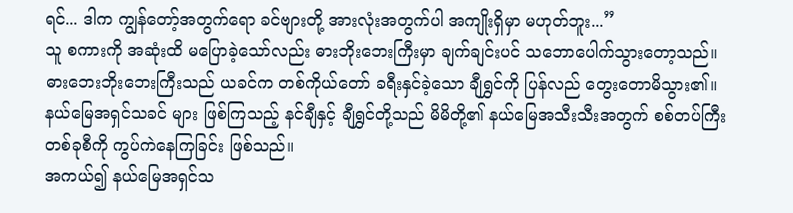ရင်... ဒါက ကျွန်တော့်အတွက်ရော ခင်ဗျားတို့ အားလုံးအတွက်ပါ အကျိုးရှိမှာ မဟုတ်ဘူး...”
သူ စကားကို အဆုံးထိ မပြောခဲ့သော်လည်း ဓားဘိုးဘေးကြီးမှာ ချက်ချင်းပင် သဘောပေါက်သွားတော့သည်။
ဓားဘေးဘိုးဘေးကြီးသည် ယခင်က တစ်ကိုယ်တော် ခရီးနှင်ခဲ့သော ချီရွှင်ကို ပြန်လည် တွေးတောမိသွား၏။
နယ်မြေအရှင်သခင် များ ဖြစ်ကြသည့် နင်ချီနှင့် ချီရွှင်တို့သည် မိမိတို့၏ နယ်မြေအသီးသီးအတွက် စစ်တပ်ကြီး တစ်ခုစီကို ကွပ်ကဲနေကြခြင်း ဖြစ်သည်။
အကယ်၍ နယ်မြေအရှင်သ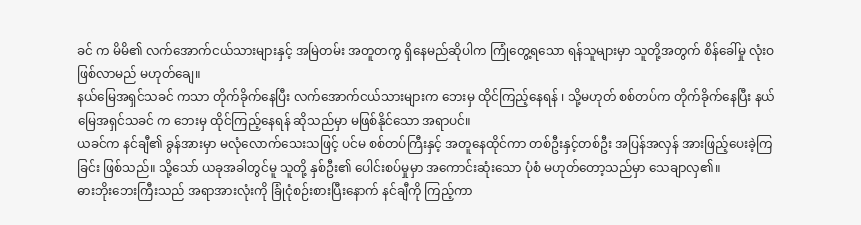ခင် က မိမိ၏ လက်အောက်ငယ်သားများနှင့် အမြဲတမ်း အတူတကွ ရှိနေမည်ဆိုပါက ကြုံတွေ့ရသော ရန်သူများမှာ သူတို့အတွက် စိန်ခေါ်မှု လုံးဝ ဖြစ်လာမည် မဟုတ်ချေ။
နယ်မြေအရှင်သခင် ကသာ တိုက်ခိုက်နေပြီး လက်အောက်ငယ်သားများက ဘေးမှ ထိုင်ကြည့်နေရန် ၊ သို့မဟုတ် စစ်တပ်က တိုက်ခိုက်နေပြီး နယ်မြေအရှင်သခင် က ဘေးမှ ထိုင်ကြည့်နေရန် ဆိုသည်မှာ မဖြစ်နိုင်သော အရာပင်။
ယခင်က နင်ချီ၏ ခွန်အားမှာ မလုံလောက်သေးသဖြင့် ပင်မ စစ်တပ်ကြီးနှင့် အတူနေထိုင်ကာ တစ်ဦးနှင့်တစ်ဦး အပြန်အလှန် အားဖြည့်ပေးခဲ့ကြခြင်း ဖြစ်သည်။ သို့သော် ယခုအခါတွင်မူ သူတို့ နှစ်ဦး၏ ပေါင်းစပ်မှုမှာ အကောင်းဆုံးသော ပုံစံ မဟုတ်တော့သည်မှာ သေချာလှ၏။
ဓားဘိုးဘေးကြီးသည် အရာအားလုံးကို ခြုံငုံစဉ်းစားပြီးနောက် နင်ချီကို ကြည့်ကာ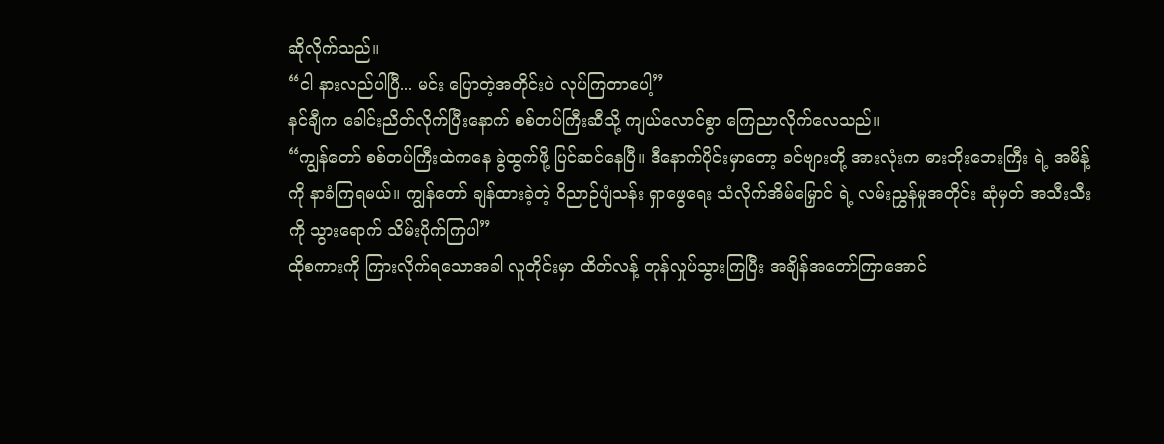ဆိုလိုက်သည်။
“ငါ နားလည်ပါပြီ... မင်း ပြောတဲ့အတိုင်းပဲ လုပ်ကြတာပေါ့”
နင်ချီက ခေါင်းညိတ်လိုက်ပြီးနောက် စစ်တပ်ကြီးဆီသို့ ကျယ်လောင်စွာ ကြေညာလိုက်လေသည်။
“ကျွန်တော် စစ်တပ်ကြီးထဲကနေ ခွဲထွက်ဖို့ ပြင်ဆင်နေပြီ။ ဒီနောက်ပိုင်းမှာတော့ ခင်ဗျားတို့ အားလုံးက ဓားဘိုးဘေးကြီး ရဲ့ အမိန့်ကို နာခံကြရမယ်။ ကျွန်တော် ချန်ထားခဲ့တဲ့ ဝိညာဉ်ပျံသန်း ရှာဖွေရေး သံလိုက်အိမ်မြှောင် ရဲ့ လမ်းညွှန်မှုအတိုင်း ဆုံမှတ် အသီးသီးကို သွားရောက် သိမ်းပိုက်ကြပါ”
ထိုစကားကို ကြားလိုက်ရသောအခါ လူတိုင်းမှာ ထိတ်လန့် တုန်လှုပ်သွားကြပြီး အချိန်အတော်ကြာအောင်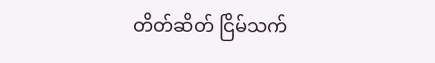တိတ်ဆိတ် ငြိမ်သက်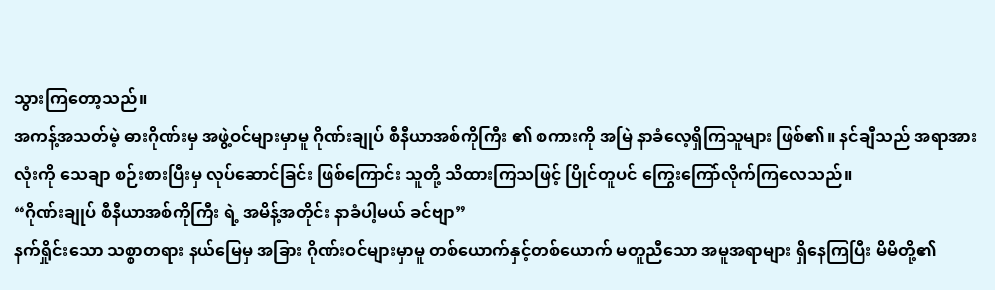သွားကြတော့သည်။
အကန့်အသတ်မဲ့ ဓားဂိုဏ်းမှ အဖွဲ့ဝင်များမှာမူ ဂိုဏ်းချုပ် စီနီယာအစ်ကိုကြီး ၏ စကားကို အမြဲ နာခံလေ့ရှိကြသူများ ဖြစ်၏။ နင်ချီသည် အရာအားလုံးကို သေချာ စဉ်းစားပြီးမှ လုပ်ဆောင်ခြင်း ဖြစ်ကြောင်း သူတို့ သိထားကြသဖြင့် ပြိုင်တူပင် ကြွေးကြော်လိုက်ကြလေသည်။
“ဂိုဏ်းချုပ် စီနီယာအစ်ကိုကြီး ရဲ့ အမိန့်အတိုင်း နာခံပါ့မယ် ခင်ဗျာ”
နက်ရှိုင်းသော သစ္စာတရား နယ်မြေမှ အခြား ဂိုဏ်းဝင်များမှာမူ တစ်ယောက်နှင့်တစ်ယောက် မတူညီသော အမူအရာများ ရှိနေကြပြီး မိမိတို့၏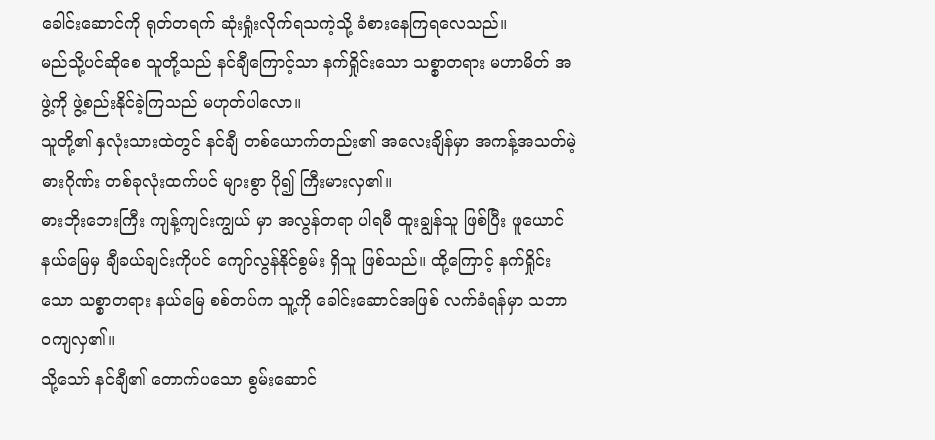ခေါင်းဆောင်ကို ရုတ်တရက် ဆုံးရှုံးလိုက်ရသကဲ့သို့ ခံစားနေကြရလေသည်။
မည်သို့ပင်ဆိုစေ သူတို့သည် နင်ချီကြောင့်သာ နက်ရှိုင်းသော သစ္စာတရား မဟာမိတ် အဖွဲ့ကို ဖွဲ့စည်းနိုင်ခဲ့ကြသည် မဟုတ်ပါလော။
သူတို့၏ နှလုံးသားထဲတွင် နင်ချီ တစ်ယောက်တည်း၏ အလေးချိန်မှာ အကန့်အသတ်မဲ့ ဓားဂိုဏ်း တစ်ခုလုံးထက်ပင် များစွာ ပို၍ ကြီးမားလှ၏။
ဓားဘိုးဘေးကြီး ကျန့်ကျင်းကျွယ် မှာ အလွန်တရာ ပါရမီ ထူးချွန်သူ ဖြစ်ပြီး ဖူယောင် နယ်မြေမှ ချီခယ်ချင်းကိုပင် ကျော်လွန်နိုင်စွမ်း ရှိသူ ဖြစ်သည်။ ထို့ကြောင့် နက်ရှိုင်းသော သစ္စာတရား နယ်မြေ စစ်တပ်က သူ့ကို ခေါင်းဆောင်အဖြစ် လက်ခံရန်မှာ သဘာဝကျလှ၏။
သို့သော် နင်ချီ၏ တောက်ပသော စွမ်းဆောင်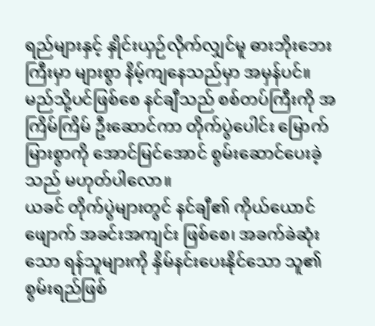ရည်များနှင့် နှိုင်းယှဉ်လိုက်လျှင်မူ ဓားဘိုးဘေးကြီးမှာ များစွာ နိမ့်ကျနေသည်မှာ အမှန်ပင်။
မည်သို့ပင်ဖြစ်စေ နင်ချီသည် စစ်တပ်ကြီးကို အကြိမ်ကြိမ် ဦးဆောင်ကာ တိုက်ပွဲပေါင်း မြောက်မြားစွာကို အောင်မြင်အောင် စွမ်းဆောင်ပေးခဲ့သည် မဟုတ်ပါလော။
ယခင် တိုက်ပွဲများတွင် နင်ချီ၏ ကိုယ်ယောင်ဖျောက် အခင်းအကျင်း ဖြစ်စေ၊ အခက်ခဲဆုံးသော ရန်သူများကို နှိမ်နင်းပေးနိုင်သော သူ၏ စွမ်းရည်ဖြစ်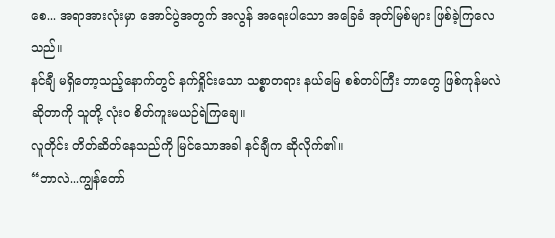စေ... အရာအားလုံးမှာ အောင်ပွဲအတွက် အလွန် အရေးပါသော အခြေခံ အုတ်မြစ်များ ဖြစ်ခဲ့ကြလေသည်။
နင်ချီ မရှိတော့သည့်နောက်တွင် နက်ရှိုင်းသော သစ္စာတရား နယ်မြေ စစ်တပ်ကြီး ဘာတွေ ဖြစ်ကုန်မလဲ ဆိုတာကို သူတို့ လုံးဝ စိတ်ကူးမယဉ်ရဲကြချေ။
လူတိုင်း တိတ်ဆိတ်နေသည်ကို မြင်သောအခါ နင်ချီက ဆိုလိုက်၏။
“ဘာလဲ...ကျွန်တော်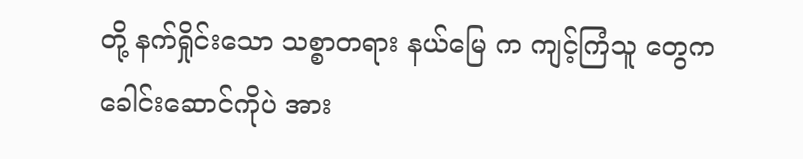တို့ နက်ရှိုင်းသော သစ္စာတရား နယ်မြေ က ကျင့်ကြံသူ တွေက ခေါင်းဆောင်ကိုပဲ အား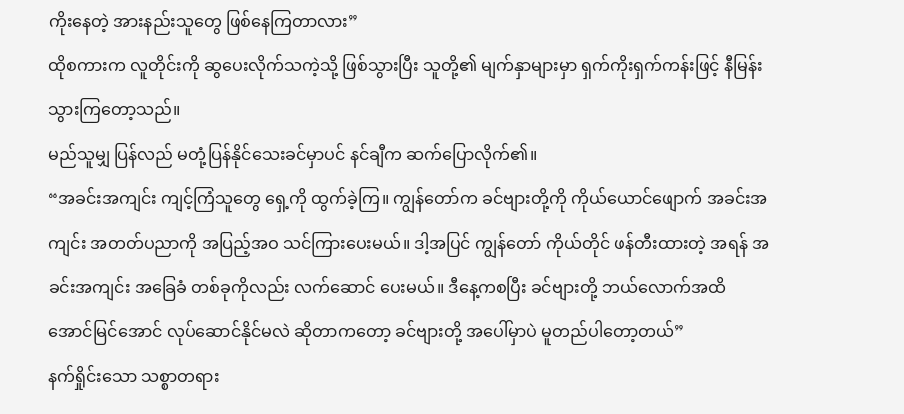ကိုးနေတဲ့ အားနည်းသူတွေ ဖြစ်နေကြတာလား”
ထိုစကားက လူတိုင်းကို ဆွပေးလိုက်သကဲ့သို့ ဖြစ်သွားပြီး သူတို့၏ မျက်နှာများမှာ ရှက်ကိုးရှက်ကန်းဖြင့် နီမြန်းသွားကြတော့သည်။
မည်သူမျှ ပြန်လည် မတုံ့ပြန်နိုင်သေးခင်မှာပင် နင်ချီက ဆက်ပြောလိုက်၏။
“အခင်းအကျင်း ကျင့်ကြံသူတွေ ရှေ့ကို ထွက်ခဲ့ကြ။ ကျွန်တော်က ခင်ဗျားတို့ကို ကိုယ်ယောင်ဖျောက် အခင်းအကျင်း အတတ်ပညာကို အပြည့်အဝ သင်ကြားပေးမယ်။ ဒါ့အပြင် ကျွန်တော် ကိုယ်တိုင် ဖန်တီးထားတဲ့ အရန် အခင်းအကျင်း အခြေခံ တစ်ခုကိုလည်း လက်ဆောင် ပေးမယ်။ ဒီနေ့ကစပြီး ခင်ဗျားတို့ ဘယ်လောက်အထိ အောင်မြင်အောင် လုပ်ဆောင်နိုင်မလဲ ဆိုတာကတော့ ခင်ဗျားတို့ အပေါ်မှာပဲ မူတည်ပါတော့တယ်”
နက်ရှိုင်းသော သစ္စာတရား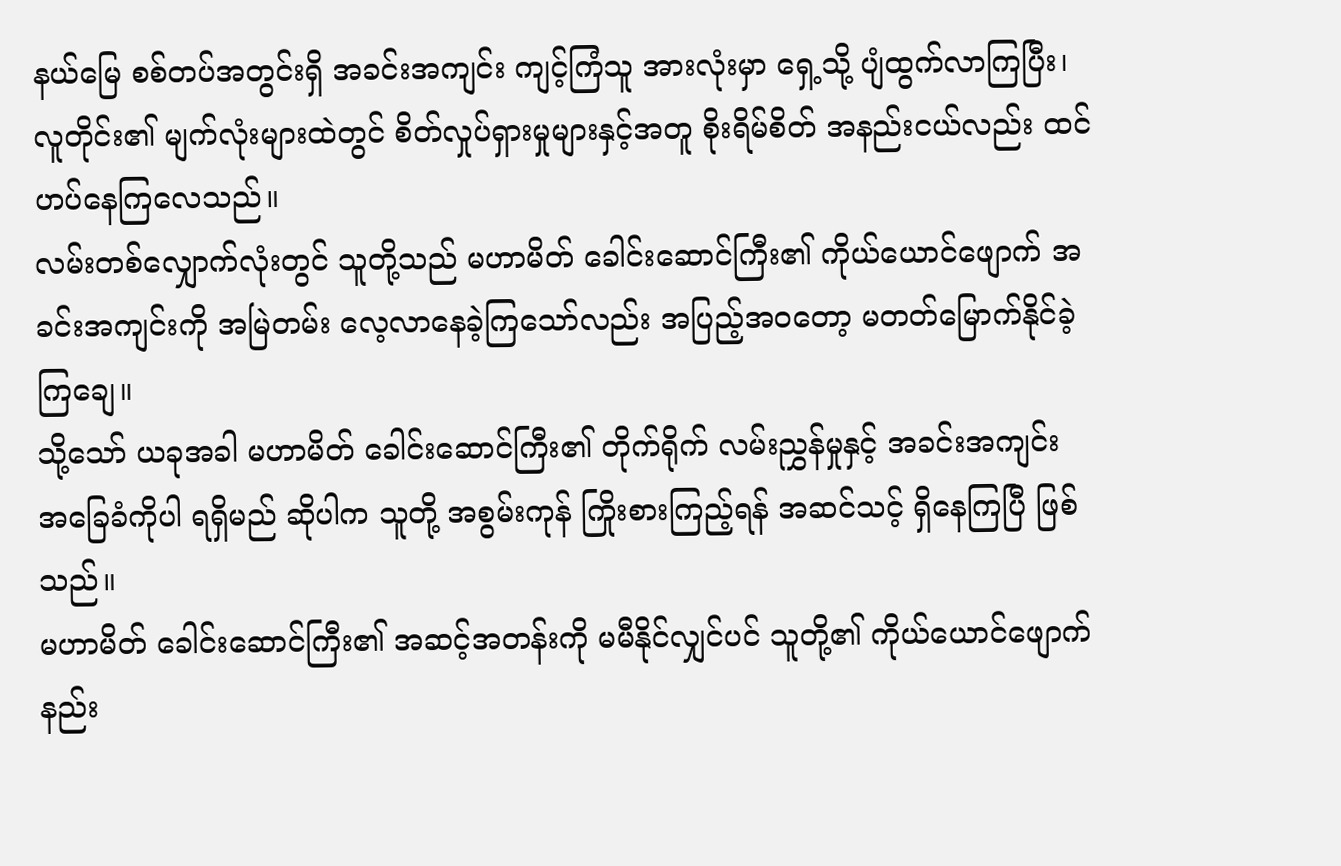နယ်မြေ စစ်တပ်အတွင်းရှိ အခင်းအကျင်း ကျင့်ကြံသူ အားလုံးမှာ ရှေ့သို့ ပျံထွက်လာကြပြီး၊ လူတိုင်း၏ မျက်လုံးများထဲတွင် စိတ်လှုပ်ရှားမှုများနှင့်အတူ စိုးရိမ်စိတ် အနည်းငယ်လည်း ထင်ဟပ်နေကြလေသည်။
လမ်းတစ်လျှောက်လုံးတွင် သူတို့သည် မဟာမိတ် ခေါင်းဆောင်ကြီး၏ ကိုယ်ယောင်ဖျောက် အခင်းအကျင်းကို အမြဲတမ်း လေ့လာနေခဲ့ကြသော်လည်း အပြည့်အဝတော့ မတတ်မြောက်နိုင်ခဲ့ကြချေ။
သို့သော် ယခုအခါ မဟာမိတ် ခေါင်းဆောင်ကြီး၏ တိုက်ရိုက် လမ်းညွှန်မှုနှင့် အခင်းအကျင်း အခြေခံကိုပါ ရရှိမည် ဆိုပါက သူတို့ အစွမ်းကုန် ကြိုးစားကြည့်ရန် အဆင်သင့် ရှိနေကြပြီ ဖြစ်သည်။
မဟာမိတ် ခေါင်းဆောင်ကြီး၏ အဆင့်အတန်းကို မမီနိုင်လျှင်ပင် သူတို့၏ ကိုယ်ယောင်ဖျောက် နည်း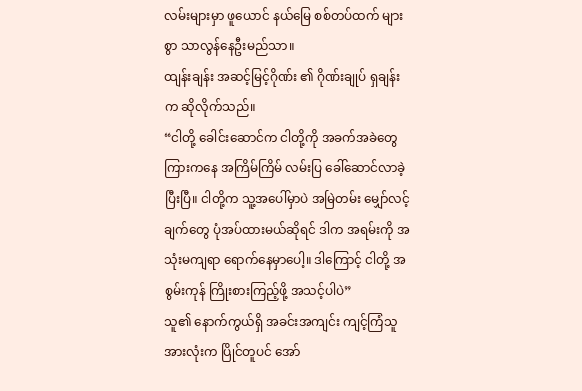လမ်းများမှာ ဖူယောင် နယ်မြေ စစ်တပ်ထက် များစွာ သာလွန်နေဦးမည်သာ။
ထျန်းချန်း အဆင့်မြင့်ဂိုဏ်း ၏ ဂိုဏ်းချုပ် ရှချန်း က ဆိုလိုက်သည်။
“ငါတို့ ခေါင်းဆောင်က ငါတို့ကို အခက်အခဲတွေကြားကနေ အကြိမ်ကြိမ် လမ်းပြ ခေါ်ဆောင်လာခဲ့ပြီးပြီ။ ငါတို့က သူ့အပေါ်မှာပဲ အမြဲတမ်း မျှော်လင့်ချက်တွေ ပုံအပ်ထားမယ်ဆိုရင် ဒါက အရမ်းကို အသုံးမကျရာ ရောက်နေမှာပေါ့။ ဒါကြောင့် ငါတို့ အစွမ်းကုန် ကြိုးစားကြည့်ဖို့ အသင့်ပါပဲ”
သူ၏ နောက်ကွယ်ရှိ အခင်းအကျင်း ကျင့်ကြံသူ အားလုံးက ပြိုင်တူပင် အော်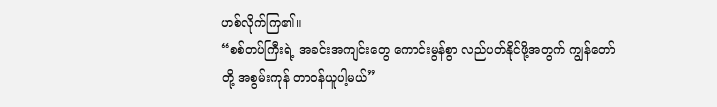ဟစ်လိုက်ကြ၏။
“စစ်တပ်ကြီးရဲ့ အခင်းအကျင်းတွေ ကောင်းမွန်စွာ လည်ပတ်နိုင်ဖို့အတွက် ကျွန်တော်တို့ အစွမ်းကုန် တာဝန်ယူပါ့မယ်”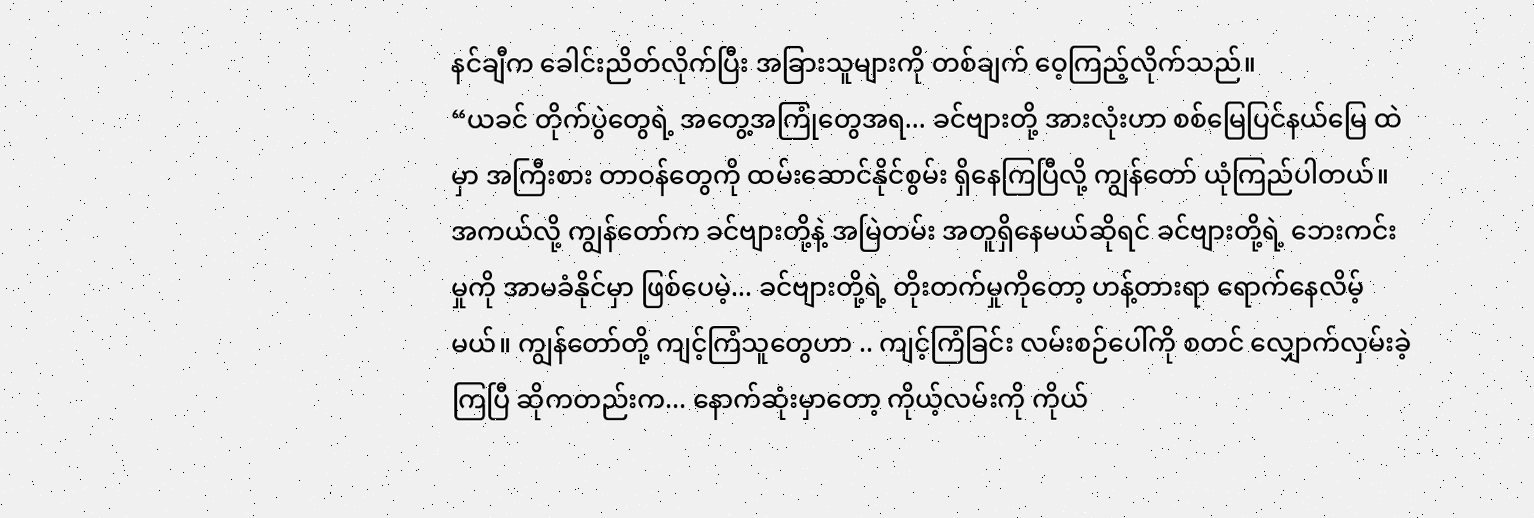နင်ချီက ခေါင်းညိတ်လိုက်ပြီး အခြားသူများကို တစ်ချက် ဝေ့ကြည့်လိုက်သည်။
“ယခင် တိုက်ပွဲတွေရဲ့ အတွေ့အကြုံတွေအရ... ခင်ဗျားတို့ အားလုံးဟာ စစ်မြေပြင်နယ်မြေ ထဲမှာ အကြီးစား တာဝန်တွေကို ထမ်းဆောင်နိုင်စွမ်း ရှိနေကြပြီလို့ ကျွန်တော် ယုံကြည်ပါတယ်။ အကယ်လို့ ကျွန်တော်က ခင်ဗျားတို့နဲ့ အမြဲတမ်း အတူရှိနေမယ်ဆိုရင် ခင်ဗျားတို့ရဲ့ ဘေးကင်းမှုကို အာမခံနိုင်မှာ ဖြစ်ပေမဲ့... ခင်ဗျားတို့ရဲ့ တိုးတက်မှုကိုတော့ ဟန့်တားရာ ရောက်နေလိမ့်မယ်။ ကျွန်တော်တို့ ကျင့်ကြံသူတွေဟာ .. ကျင့်ကြံခြင်း လမ်းစဉ်ပေါ်ကို စတင် လျှောက်လှမ်းခဲ့ကြပြီ ဆိုကတည်းက... နောက်ဆုံးမှာတော့ ကိုယ့်လမ်းကို ကိုယ်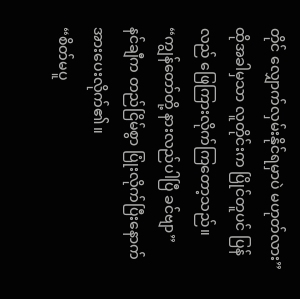တိုင် လျှောက်လှမ်းနိုင်ရမှာပဲ မဟုတ်လား”
ထိုအခါမှသာ လူတိုင်းက ပြိုင်တူပင် ပြန်လည် ဖြေကြားလိုက်ကြတော့သည်။
“ကျွန်တော်တို့ နားလည်ပါပြီ ခင်ဗျာ”
နင်ချီက တည်ငြိမ်စွာ ပြုံးလိုက်ပြီးနောက် အားပေးလိုက်၏။
“စိတ်မပူ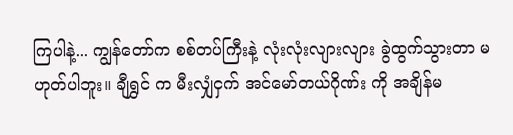ကြပါနဲ့... ကျွန်တော်က စစ်တပ်ကြီးနဲ့ လုံးလုံးလျားလျား ခွဲထွက်သွားတာ မဟုတ်ပါဘူး။ ချီရွှင် က မီးလျှံငှက် အင်မော်တယ်ဂိုဏ်း ကို အချိန်မ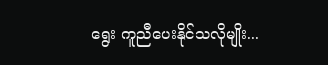ရွေး ကူညီပေးနိုင်သလိုမျိုး...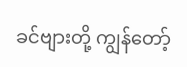ခင်ဗျားတို့ ကျွန်တော့်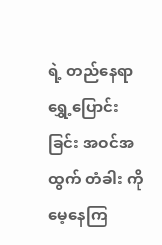ရဲ့ တည်နေရာ ရွှေ့ပြောင်းခြင်း အဝင်အထွက် တံခါး ကို မေ့နေကြ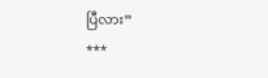ပြီလား”
***